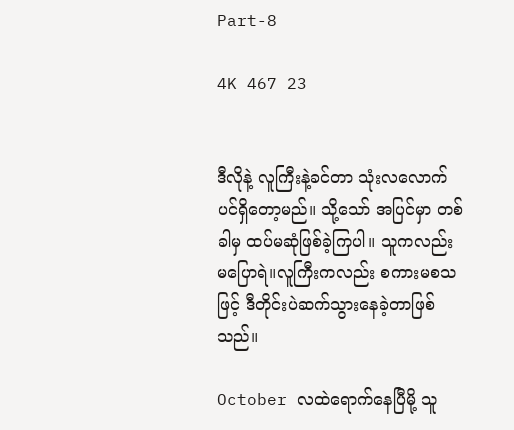Part-8

4K 467 23


ဒီလိုနဲ့ လူကြီးနဲ့ခင်တာ သုံးလလောက်ပင်ရှိတော့မည်။ သို့သော် အပြင်မှာ တစ်ခါမှ ထပ်မဆုံဖြစ်ခဲ့ကြပါ။ သူကလည်း မပြောရဲ။လူကြီးကလည်း စကားမစသဖြင့် ဒီတိုင်းပဲဆက်သွားနေခဲ့တာဖြစ်သည်။

October လထဲရောက်နေပြီမို့ သူ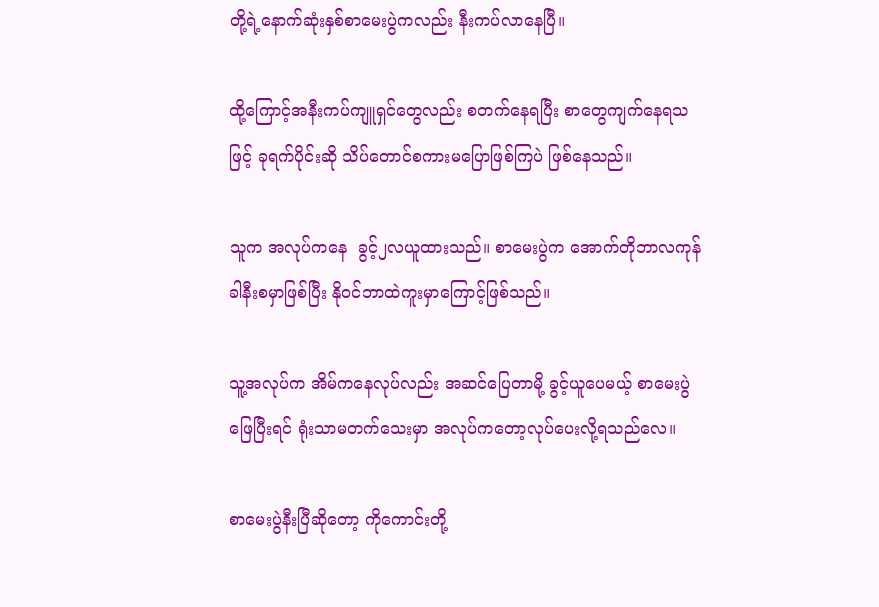တို့ရဲ့နောက်ဆုံးနှစ်စာမေးပွဲကလည်း နီးကပ်လာနေပြီ။

ထို့ကြောင့်အနီးကပ်ကျူရှင်တွေလည်း စတက်နေရပြီး စာတွေကျက်နေရသဖြင့် ခုရက်ပိုင်းဆို သိပ်တောင်စကားမပြောဖြစ်ကြပဲ ဖြစ်နေသည်။

သူက အလုပ်ကနေ  ခွင့်၂လယူထားသည်။ စာမေးပွဲက အောက်တိုဘာလကုန်ခါနီးစမှာဖြစ်ပြီး နိုဝင်ဘာထဲကူးမှာကြောင့်ဖြစ်သည်။

သူ့အလုပ်က အိမ်ကနေလုပ်လည်း အဆင်ပြေတာမို့ ခွင့်ယူပေမယ့် စာမေးပွဲဖြေပြီးရင် ရုံးသာမတက်သေးမှာ အလုပ်ကတော့လုပ်ပေးလို့ရသည်လေ။

စာမေးပွဲနီးပြီဆိုတော့ ကိုကောင်းတို့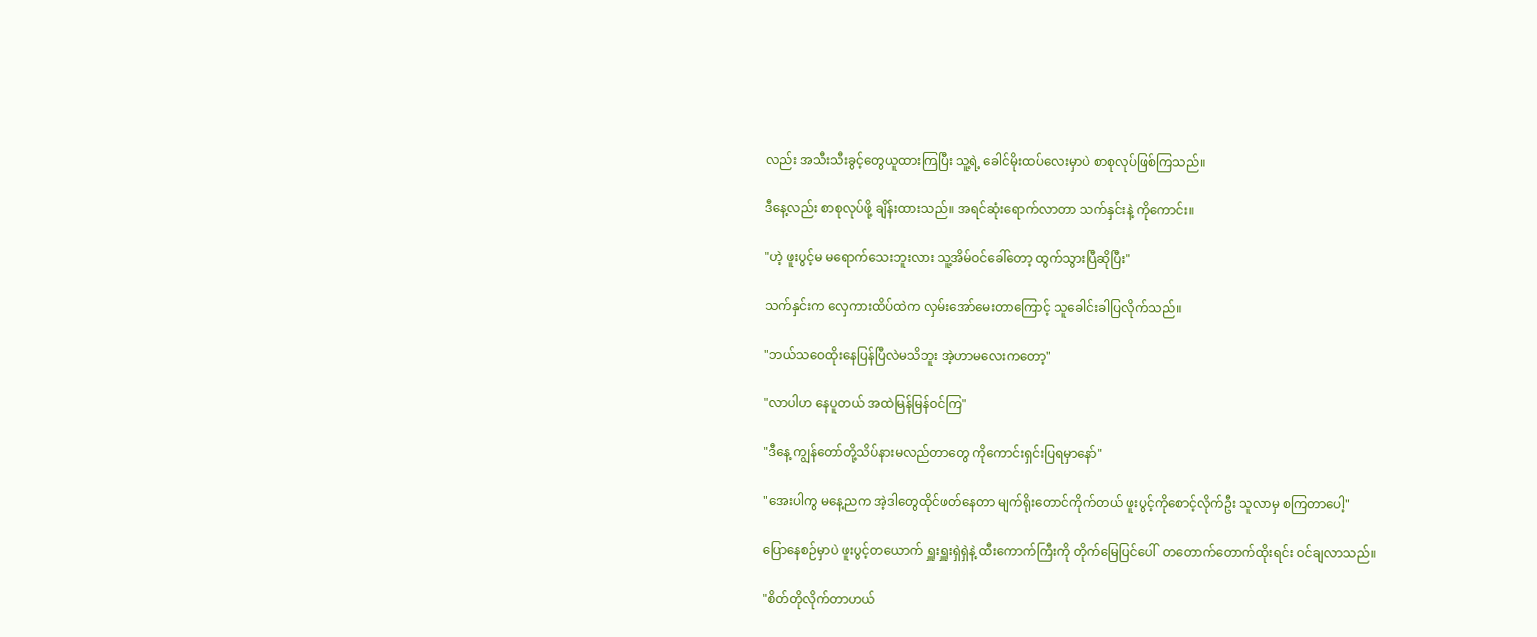လည်း အသီးသီးခွင့်တွေယူထားကြပြီး သူ့ရဲ့ ခေါင်မိုးထပ်လေးမှာပဲ စာစုလုပ်ဖြစ်ကြသည်။

ဒီနေ့လည်း စာစုလုပ်ဖို့ ချိန်းထားသည်။ အရင်ဆုံးရောက်လာတာ သက်နှင်းနဲ့ ကိုကောင်း။

"ဟဲ့ ဖူးပွင့်မ မရောက်သေးဘူးလား သူ့အိမ်ဝင်ခေါ်တော့ ထွက်သွားပြီဆိုပြီး"

သက်နှင်းက လှေကားထိပ်ထဲက လှမ်းအော်မေးတာကြောင့် သူခေါင်းခါပြလိုက်သည်။

"ဘယ်သဝေထိုးနေပြန်ပြီလဲမသိဘူး အဲ့ဟာမလေးကတော့"

"လာပါဟ နေပူတယ် အထဲမြန်မြန်ဝင်ကြ"

"ဒီနေ့ ကျွန်တော်တို့သိပ်နားမလည်တာတွေ ကိုကောင်းရှင်းပြရမှာနော်"

"အေးပါကွ မနေ့ညက အဲ့ဒါတွေထိုင်ဖတ်နေတာ မျက်ရိုးတောင်ကိုက်တယ် ဖူးပွင့်ကိုစောင့်လိုက်ဦး သူလာမှ စကြတာပေါ့"

ပြောနေစဉ်မှာပဲ ဖူးပွင့်တယောက် ရှူးရှူးရှဲရှဲနဲ့ ထီးကောက်ကြီးကို တိုက်မြေပြင်ပေါ်  တတောက်တောက်ထိုးရင်း ဝင်ချလာသည်။

"စိတ်တိုလိုက်တာဟယ်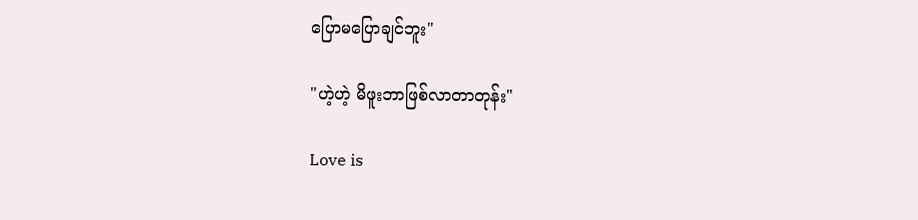ပြောမပြောချင်ဘူး"

"ဟဲ့ဟဲ့ မိဖူးဘာဖြစ်လာတာတုန်း"

Love is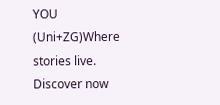YOU (Uni+ZG)Where stories live. Discover now